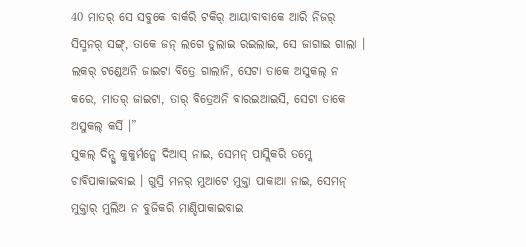40 ମାତର୍ ସେ ସବୁକେ ବାର୍କରି ଟକିର୍ ଆୟାବାବାକେ ଆରି ନିଜର୍ ସିସ୍ମନର୍ ସଙ୍ଗ୍, ତାକେ ଜନ୍ ଲଗେ ଡୁଲାଇ ରଇଲାଇ, ସେ ଜାଗାଇ ଗାଲା ।
ଲକର୍ ଟଣ୍ଡେଅନି ଜାଇଟା ବିତ୍ରେ ଗାଲାନି, ସେଟା ତାକେ ଅସୁକଲ୍ ନ କରେ, ମାତର୍ ଜାଇଟା, ତାର୍ ବିତ୍ରେଅନି ବାରଇଆଇସି, ସେଟା ତାକେ ଅସୁକଲ୍ କର୍ସି ।”
ସୁକଲ୍ ଦିନ୍ସୁ କୁକୁର୍ମନ୍କେ ଦିଆସ୍ ନାଇ, ସେମନ୍ ପାସ୍ଲିକରି ତମ୍କେ ଚାବିପାକାଇବାଇ । ଗୁସ୍ରି ମନର୍ ମୁଆଟେ ମୁକ୍ତା ପାକାଆ ନାଇ, ସେମନ୍ ମୁକ୍ତାର୍ ମୁଲିଅ ନ ବୁଜିକରି ମାଣ୍ଡିପାକାଇବାଇ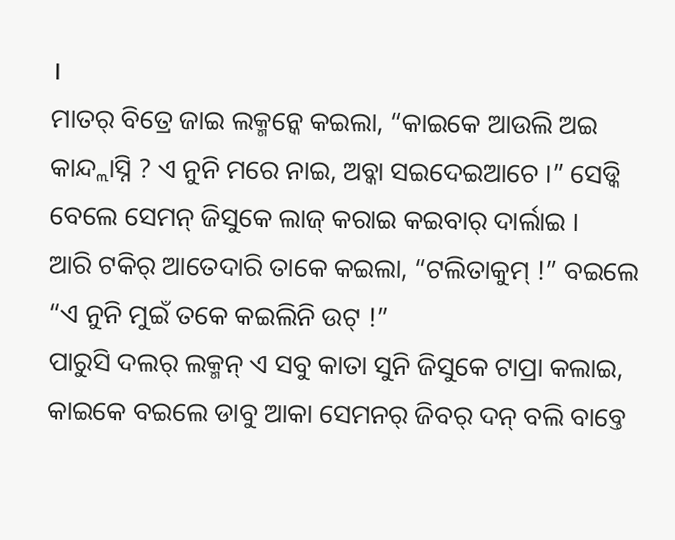।
ମାତର୍ ବିତ୍ରେ ଜାଇ ଲକ୍ମନ୍କେ କଇଲା, “କାଇକେ ଆଉଲି ଅଇ କାନ୍ଦ୍ଲାସ୍ନି ? ଏ ନୁନି ମରେ ନାଇ, ଅବ୍କା ସଇଦେଇଆଚେ ।” ସେଡ୍କି ବେଲେ ସେମନ୍ ଜିସୁକେ ଲାଜ୍ କରାଇ କଇବାର୍ ଦାର୍ଲାଇ ।
ଆରି ଟକିର୍ ଆତେଦାରି ତାକେ କଇଲା, “ଟଲିତାକୁମ୍ !” ବଇଲେ “ଏ ନୁନି ମୁଇଁ ତକେ କଇଲିନି ଉଟ୍ !”
ପାରୁସି ଦଲର୍ ଲକ୍ମନ୍ ଏ ସବୁ କାତା ସୁନି ଜିସୁକେ ଟାପ୍ରା କଲାଇ, କାଇକେ ବଇଲେ ଡାବୁ ଆକା ସେମନର୍ ଜିବର୍ ଦନ୍ ବଲି ବାବ୍ତେ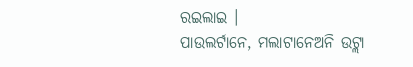ରଇଲାଇ ।
ପାଉଲର୍ଟାନେ, ମଲାଟାନେଅନି ଉଟ୍ଲା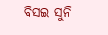ବିସଇ ସୁନି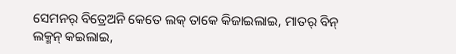ସେମନର୍ ବିତ୍ରେଅନି କେତେ ଲକ୍ ତାକେ କିଜାଇଲାଇ, ମାତର୍ ବିନ୍ ଲକ୍ମନ୍ କଇଲାଇ,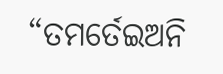“ତମର୍ତେଇଅନି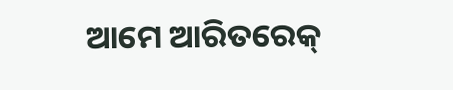ଆମେ ଆରିତରେକ୍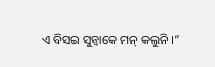ଏ ବିସଇ ସୁନ୍ବାକେ ମନ୍ କଲୁନି ।”